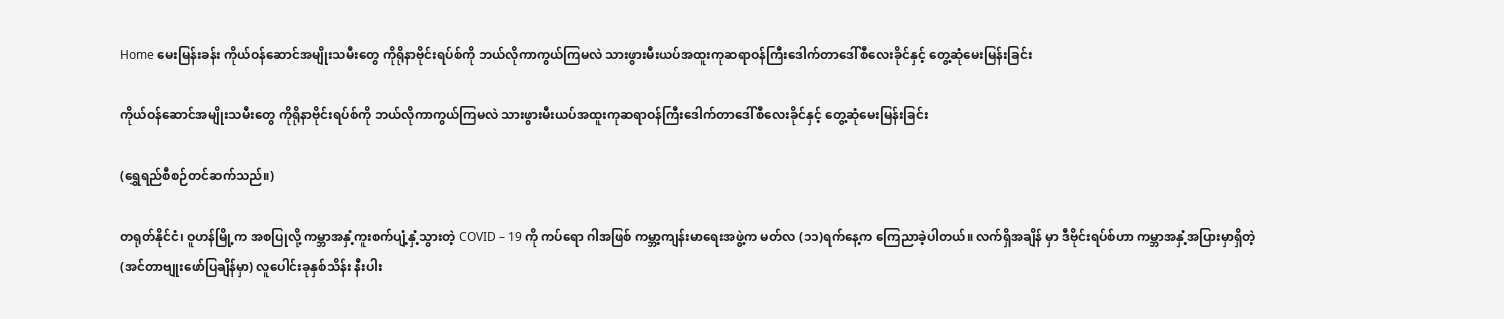Home မေးမြန်းခန်း ကိုယ်ဝန်ဆောင်အမျိုးသမီးတွေ ကိုရိုနာဗိုင်းရပ်စ်ကို ဘယ်လိုကာကွယ်ကြမလဲ သားဖွားမီးယပ်အထူးကုဆရာဝန်ကြီးဒေါက်တာဒေါ်စီလေးခိုင်နှင့် တွေ့ဆုံမေးမြန်းခြင်း

ကိုယ်ဝန်ဆောင်အမျိုးသမီးတွေ ကိုရိုနာဗိုင်းရပ်စ်ကို ဘယ်လိုကာကွယ်ကြမလဲ သားဖွားမီးယပ်အထူးကုဆရာဝန်ကြီးဒေါက်တာဒေါ်စီလေးခိုင်နှင့် တွေ့ဆုံမေးမြန်းခြင်း

(ရွှေရည်စီစဉ်တင်ဆက်သည်။)

တရုတ်နိုင်ငံ၊ ဝူဟန်မြို့က အစပြုလို့ ကမ္ဘာအနှံ့ကူးစက်ပျံ့နှံ့သွားတဲ့ COVID – 19 ကို ကပ်ရော ဂါအဖြစ် ကမ္ဘာ့ကျန်းမာရေးအဖွဲ့က မတ်လ (၁၁)ရက်နေ့က ကြေညာခဲ့ပါတယ်။ လက်ရှိအချိန် မှာ ဒီဗိုင်းရပ်စ်ဟာ ကမ္ဘာအနှံ့အပြားမှာရှိတဲ့ (အင်တာဗျုးဖော်ပြချိန်မှာ) လူပေါင်းခုနှစ်သိန်း နီးပါး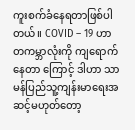ကူးစက်ခံနေရတာဖြစ်ပါတယ်။ COVID – 19 ဟာ တကမ္ဘာလုံးကို ကျရောက်နေတာ ကြောင့် ဒါဟာ သာမန်ပြည်သူ့ကျန်းမာရေးအဆင့်မဟုတ်တော့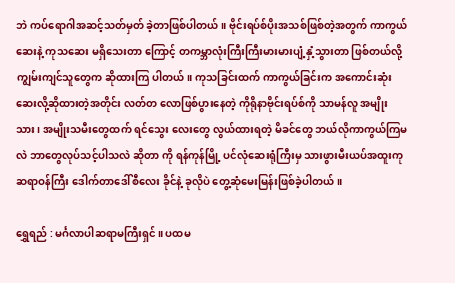ဘဲ ကပ်ရောဂါအဆင့်သတ်မှတ် ခဲ့တာဖြစ်ပါတယ်။ ဗိုင်းရပ်စ်ပိုးအသစ်ဖြစ်တဲ့အတွက် ကာကွယ်ဆေးနဲ့ ကုသဆေး မရှိသေးတာ ကြောင့် တကမ္ဘာလုံးကြီးကြီးမားမားပျံ့နှံ့သွားတာ ဖြစ်တယ်လို့ ကျွမ်းကျင်သူတွေက ဆိုထားကြ ပါတယ်။ ကုသခြင်းထက် ကာကွယ်ခြင်းက အကောင်းဆုံးဆေးလို့ဆိုထားတဲ့အတိုင်း လတ်တ လောဖြစ်ပွားနေတဲ့ ကိုရိုနာဗိုင်းရပ်စ်ကို သာမန်လူ အမျိုးသား၊ အမျိုးသမီးတွေထက် ရင်သွေး လေးတွေ လွယ်ထားရတဲ့ မိခင်တွေ ဘယ်လိုကာကွယ်ကြမလဲ ဘာတွေလုပ်သင့်ပါသလဲ ဆိုတာ ကို ရန်ကုန်မြို့ ပင်လုံဆေးရုံကြီးမှ သားဖွားမီးယပ်အထူးကုဆရာဝန်ကြီး ဒေါက်တာဒေါ်စီလေး ခိုင်နဲ့ ခုလိုပဲ တွေ့ဆုံမေးမြန်းဖြစ်ခဲ့ပါတယ်။

ရွှေရည် : မင်္ဂလာပါဆရာမကြီးရှင်။ ပထမ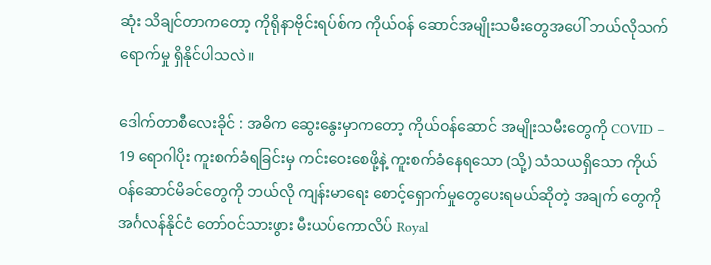ဆုံး သိချင်တာကတော့ ကိုရိုနာဗိုင်းရပ်စ်က ကိုယ်ဝန် ဆောင်အမျိုးသမီးတွေအပေါ် ဘယ်လိုသက်ရောက်မှု ရှိနိုင်ပါသလဲ။

ဒေါက်တာစီလေးခိုင် : အဓိက ဆွေးနွေးမှာကတော့ ကိုယ်ဝန်ဆောင် အမျိုးသမီးတွေကို COVID – 19 ရောဂါပိုး ကူးစက်ခံရခြင်းမှ ကင်းဝေးစေဖို့နဲ့ ကူးစက်ခံနေရသော (သို့) သံသယရှိသော ကိုယ်ဝန်ဆောင်မိခင်တွေကို ဘယ်လို ကျန်းမာရေး စောင့်ရှောက်မှုတွေပေးရမယ်ဆိုတဲ့ အချက် တွေကို အင်္ဂလန်နိုင်ငံ တော်ဝင်သားဖွား မီးယပ်ကောလိပ် Royal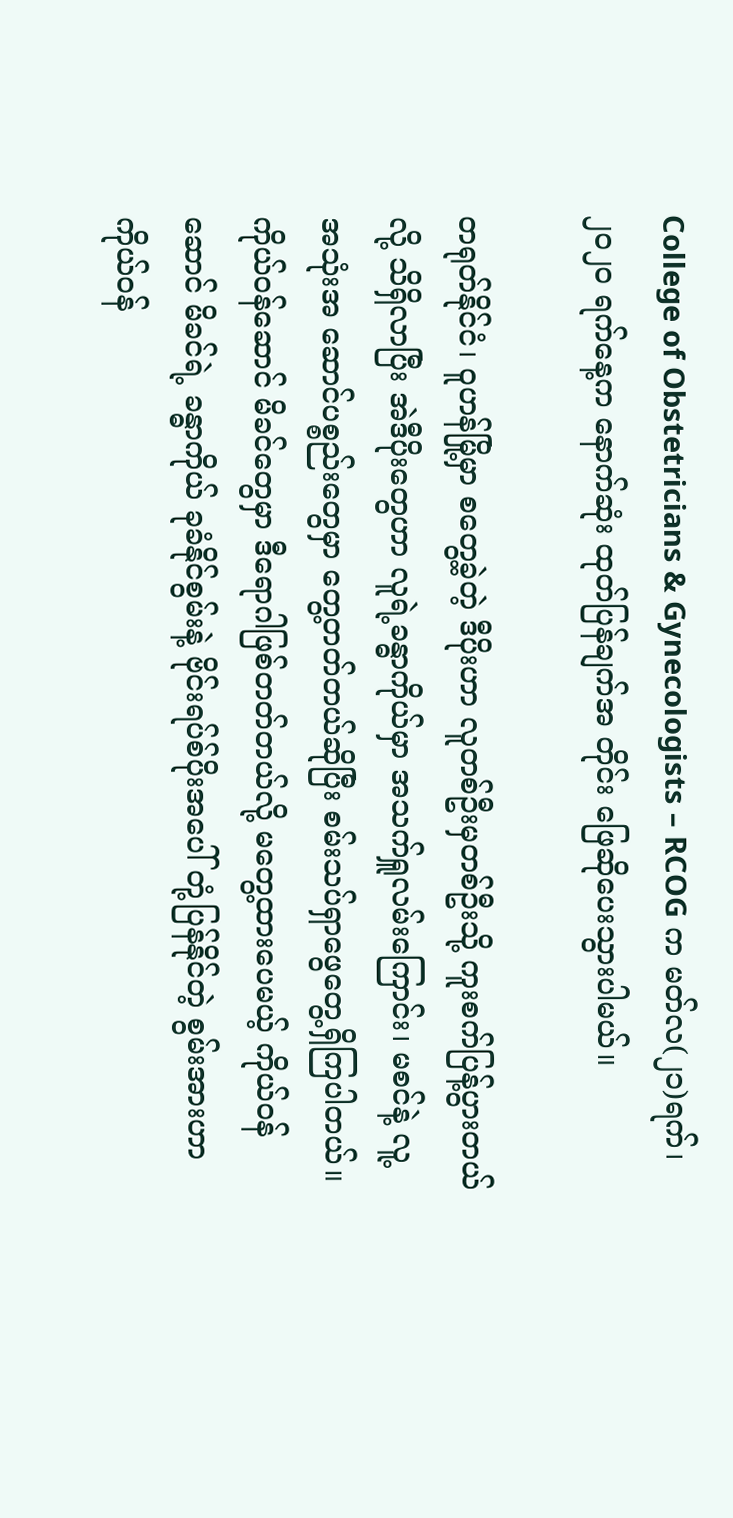College of Obstetricians & Gynecologists – RCOG က မတ်လ(၂၁)ရက်၊ ၂၀၂၀ ရက်နေ့က နောက်ဆုံး ထုတ်ပြန်ချက်အ တိုင်း ဖြေဆိုပေးသွားပါမယ်။

တရုတ်နိုင်ငံ၊ ဝူဟန်မြို့မှာ စတွေ့ခဲ့တဲ့ ဒီပိုးဟာ လူတစ်ဦးမှတစ်ဦးသို့ ကူးစက်ပြန့်ပွားတယ်လို့ သိရှိလာပြီး အဲဒီပိုးတွေဟာ လူရဲ့ခန္ဓာကိုယ်မှာ အသက်ရှူလမ်းကြောင်း၊ မစင်နဲ့ လူ့အသုံးအ ဆောင်ပစ္စည်းတွေမှာ တွေ့တတ်တယ်ဆိုပြီး စမ်းသပ်ရှာဖွေတွေ့ရှိကြပါတယ်။ ကိုယ်ဝန်ဆောင် မိခင်တွေမှာ ဒီရောဂါဖြစ်တတ်တယ်လို့ မတွေ့ထားပေမယ့် ကိုယ်ဝန်ဆောင် မိခင်ရဲ့ ခန္ဓာကိုယ် ခုခံနိုင်စွမ်းနဲ့ ဗိုင်းရပ်စ်ပိုးအပေါ် တုံ့ပြန်နိုင်တဲ့ စွမ်းအားဟာ ကိုယ်ဝန်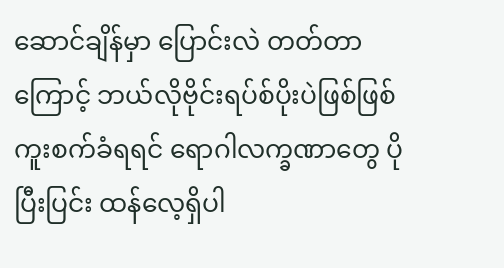ဆောင်ချိန်မှာ ပြောင်းလဲ တတ်တာကြောင့် ဘယ်လိုဗိုင်းရပ်စ်ပိုးပဲဖြစ်ဖြစ် ကူးစက်ခံရရင် ရောဂါလက္ခဏာတွေ ပိုပြီးပြင်း ထန်လေ့ရှိပါ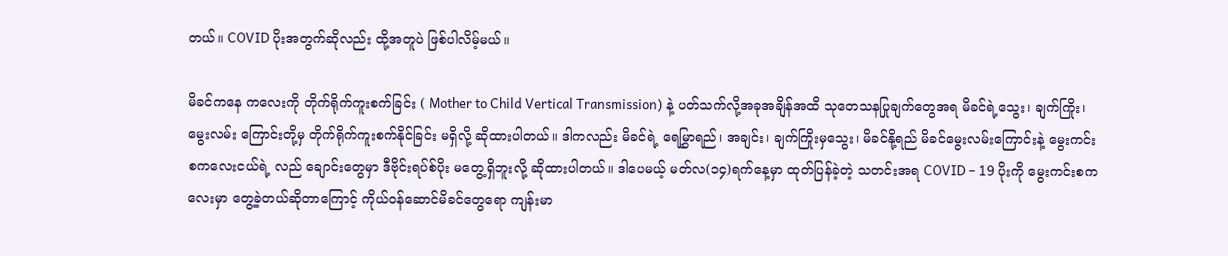တယ်။ COVID ပိုးအတွက်ဆိုလည်း ထို့အတူပဲ ဖြစ်ပါလိမ့်မယ်။

မိခင်ကနေ ကလေးကို တိုက်ရိုက်ကူးစက်ခြင်း ( Mother to Child Vertical Transmission) နဲ့ ပတ်သက်လို့အခုအချိန်အထိ သုတေသနပြုချက်တွေအရ မိခင်ရဲ့သွေး၊ ချက်ကြိုး၊ မွေးလမ်း ကြောင်းတို့မှ တိုက်ရိုက်ကူးစက်နိုင်ခြင်း မရှိလို့ ဆိုထားပါတယ်။ ဒါကလည်း မိခင်ရဲ့ ရေမြွှာရည်၊ အချင်း၊ ချက်ကြိုးမှသွေး၊ မိခင်နို့ရည် မိခင်မွေးလမ်းကြောင်းနဲ့ မွေးကင်းစကလေးငယ်ရဲ့ လည် ချောင်းတွေမှာ ဒီဗိုင်းရပ်စ်ပိုး မတွေ့ရှိဘူးလို့ ဆိုထားပါတယ်။ ဒါပေမယ့် မတ်လ(၁၄)ရက်နေ့မှာ ထုတ်ပြန်ခဲ့တဲ့ သတင်းအရ COVID – 19 ပိုးကို မွေးကင်းစကလေးမှာ တွေ့ခဲ့တယ်ဆိုတာကြောင့် ကိုယ်ဝန်ဆောင်မိခင်တွေရော ကျန်းမာ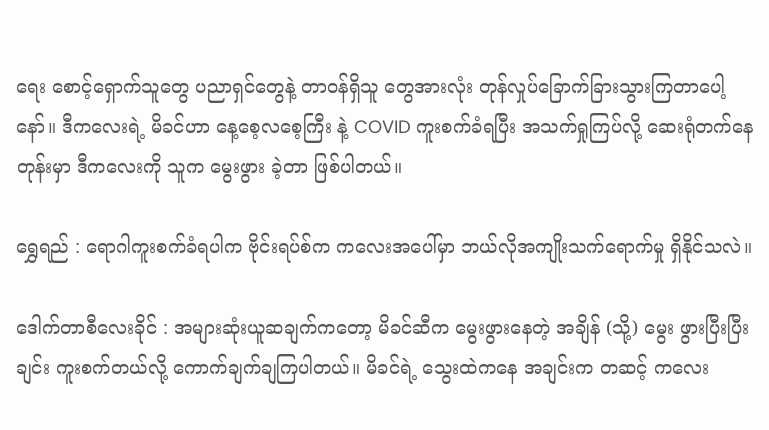ရေး စောင့်ရှောက်သူတွေ ပညာရှင်တွေနဲ့ တာဝန်ရှိသူ တွေအားလုံး တုန်လှုပ်ခြောက်ခြားသွားကြတာပေါ့နော်။ ဒီကလေးရဲ့ မိခင်ဟာ နေ့စေ့လစေ့ကြီး နဲ့ COVID ကူးစက်ခံရပြီး အသက်ရှုကြပ်လို့ ဆေးရုံတက်နေတုန်းမှာ ဒီကလေးကို သူက မွေးဖွား ခဲ့တာ ဖြစ်ပါတယ်။

ရွှေရည် : ရောဂါကူးစက်ခံရပါက ဗိုင်းရပ်စ်က ကလေးအပေါ်မှာ ဘယ်လိုအကျိုးသက်ရောက်မှု ရှိနိုင်သလဲ။

ဒေါက်တာစီလေးခိုင် : အများဆုံးယူဆချက်ကတော့ မိခင်ဆီက မွေးဖွားနေတဲ့ အချိန် (သို့) မွေး ဖွားပြီးပြီးချင်း ကူးစက်တယ်လို့ ကောက်ချက်ချကြပါတယ်။ မိခင်ရဲ့ သွေးထဲကနေ အချင်းက တဆင့် ကလေး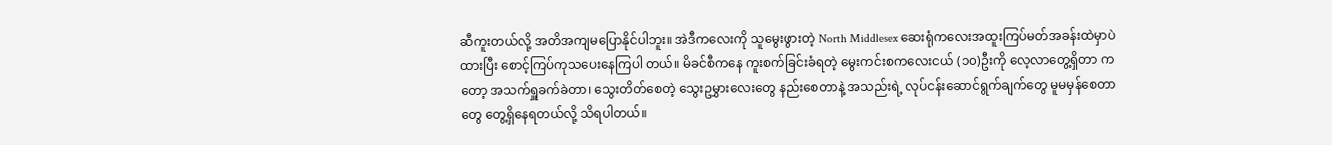ဆီကူးတယ်လို့ အတိအကျမပြောနိုင်ပါဘူး။ အဲဒီကလေးကို သူမွေးဖွားတဲ့ North Middlesex ဆေးရုံကလေးအထူးကြပ်မတ်အခန်းထဲမှာပဲထားပြီး စောင့်ကြပ်ကုသပေးနေကြပါ တယ်။ မိခင်စီကနေ ကူးစက်ခြင်းခံရတဲ့ မွေးကင်းစကလေးငယ် (၁၀)ဦးကို လေ့လာတွေ့ရှိတာ ကတော့ အသက်ရှူခက်ခဲတာ၊ သွေးတိတ်စေတဲ့ သွေးဥမွှားလေးတွေ နည်းစေတာနဲ့ အသည်းရဲ့ လုပ်ငန်းဆောင်ရွက်ချက်တွေ မူမမှန်စေတာတွေ တွေ့ရှိနေရတယ်လို့ သိရပါတယ်။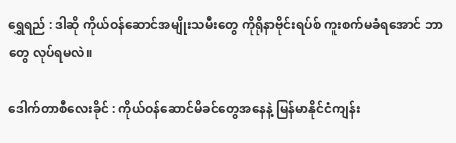ရွှေရည် : ဒါဆို ကိုယ်ဝန်ဆောင်အမျိုးသမီးတွေ ကိုရိုနာဗိုင်းရပ်စ် ကူးစက်မခံရအောင် ဘာတွေ လုပ်ရမလဲ။

ဒေါက်တာစီလေးခိုင် : ကိုယ်ဝန်ဆောင်မိခင်တွေအနေနဲ့ မြန်မာနိုင်ငံကျန်း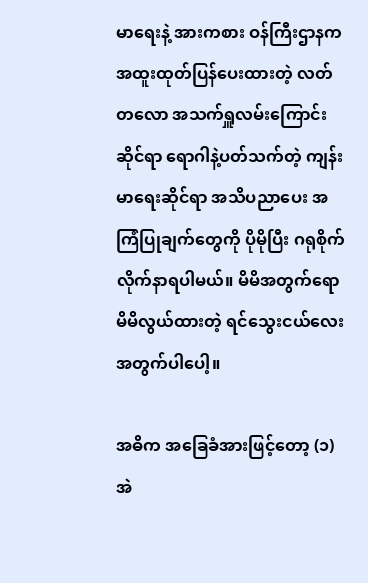မာရေးနဲ့ အားကစား ဝန်ကြီးဌာနက အထူးထုတ်ပြန်ပေးထားတဲ့ လတ်တလော အသက်ရှူလမ်းကြောင်းဆိုင်ရာ ရောဂါနဲ့ပတ်သက်တဲ့ ကျန်းမာရေးဆိုင်ရာ အသိပညာပေး အကြံပြုချက်တွေကို ပိုမိုပြီး ဂရုစိုက် လိုက်နာရပါမယ်။ မိမိအတွက်ရော မိမိလွယ်ထားတဲ့ ရင်သွေးငယ်လေးအတွက်ပါပေါ့။

အဓိက အခြေခံအားဖြင့်တော့ (၁) အဲ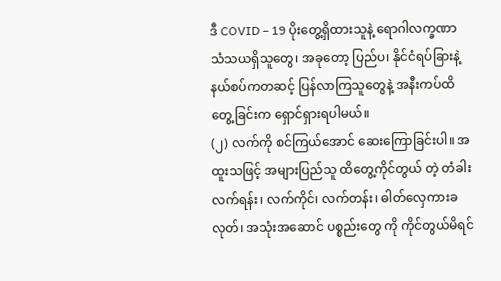ဒီ COVID – 19 ပိုးတွေ့ရှိထားသူနဲ့ ရောဂါလက္ခဏာ သံသယရှိသူတွေ၊ အခုတော့ ပြည်ပ၊ နိုင်ငံရပ်ခြားနဲ့ နယ်စပ်ကတဆင့် ပြန်လာကြသူတွေနဲ့ အနီးကပ်ထိတွေ့ခြင်းက ရှောင်ရှားရပါမယ်။
(၂) လက်ကို စင်ကြယ်အောင် ဆေးကြောခြင်းပါ။ အထူးသဖြင့် အများပြည်သူ ထိတွေ့ကိုင်တွယ် တဲ့ တံခါးလက်ရန်း၊ လက်ကိုင်၊ လက်တန်း၊ ဓါတ်လှေကားခလုတ်၊ အသုံးအဆောင် ပစ္စည်းတွေ ကို ကိုင်တွယ်မိရင်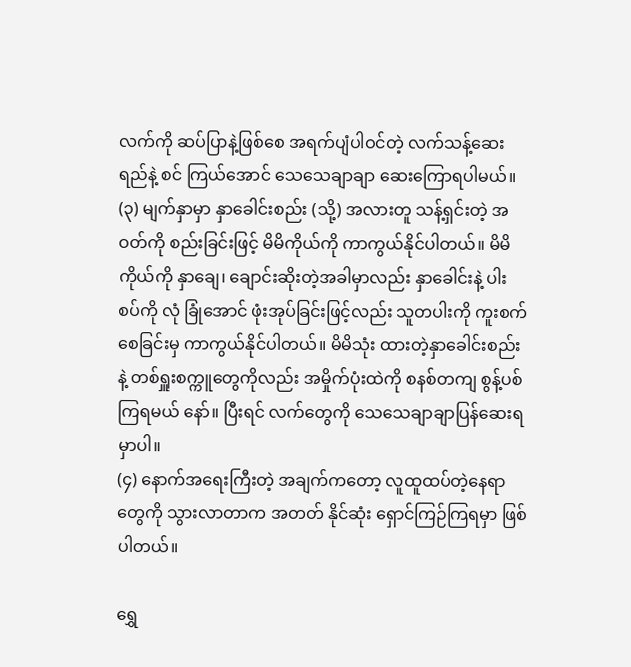လက်ကို ဆပ်ပြာနဲ့ဖြစ်စေ အရက်ပျံပါဝင်တဲ့ လက်သန့်ဆေးရည်နဲ့ စင် ကြယ်အောင် သေသေချာချာ ဆေးကြောရပါမယ်။
(၃) မျက်နှာမှာ နှာခေါင်းစည်း (သို့) အလားတူ သန့်ရှင်းတဲ့ အဝတ်ကို စည်းခြင်းဖြင့် မိမိကိုယ်ကို ကာကွယ်နိုင်ပါတယ်။ မိမိကိုယ်ကို နှာချေ၊ ချောင်းဆိုးတဲ့အခါမှာလည်း နှာခေါင်းနဲ့ ပါးစပ်ကို လုံ ခြုံအောင် ဖုံးအုပ်ခြင်းဖြင့်လည်း သူတပါးကို ကူးစက်စေခြင်းမှ ကာကွယ်နိုင်ပါတယ်။ မိမိသုံး ထားတဲ့နှာခေါင်းစည်းနဲ့ တစ်ရှူးစက္ကူတွေကိုလည်း အမှိုက်ပုံးထဲကို စနစ်တကျ စွန့်ပစ်ကြရမယ် နော်။ ပြီးရင် လက်တွေကို သေသေချာချာပြန်ဆေးရမှာပါ။
(၄) နောက်အရေးကြီးတဲ့ အချက်ကတော့ လူထူထပ်တဲ့နေရာတွေကို သွားလာတာက အတတ် နိုင်ဆုံး ရှောင်ကြဉ်ကြရမှာ ဖြစ်ပါတယ်။

ရွှေ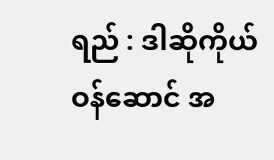ရည် : ဒါဆိုကိုယ်ဝန်ဆောင် အ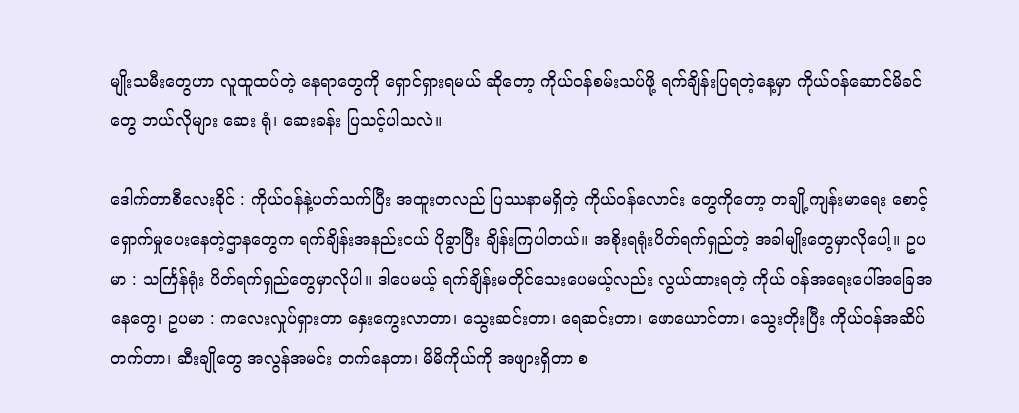မျိုးသမီးတွေဟာ လူထူထပ်တဲ့ နေရာတွေကို ရှောင်ရှားရမယ် ဆိုတော့ ကိုယ်ဝန်စမ်းသပ်ဖို့ ရက်ချိန်းပြရတဲ့နေ့မှာ ကိုယ်ဝန်ဆောင်မိခင်တွေ ဘယ်လိုများ ဆေး ရုံ၊ ဆေးခန်း ပြသင့်ပါသလဲ။

ဒေါက်တာစီလေးခိုင် : ကိုယ်ဝန်နဲ့ပတ်သက်ပြီး အထူးတလည် ပြဿနာမရှိတဲ့ ကိုယ်ဝန်လောင်း တွေကိုတော့ တချို့ကျန်းမာရေး စောင့်ရှောက်မှုပေးနေတဲ့ဌာနတွေက ရက်ချိန်းအနည်းငယ် ပိုခွာပြီး ချိန်းကြပါတယ်။ အစိုးရရုံးပိတ်ရက်ရှည်တဲ့ အခါမျိုးတွေမှာလိုပေါ့။ ဥပမာ : သင်္ကြန်ရုံး ပိတ်ရက်ရှည်တွေမှာလိုပါ။ ဒါပေမယ့် ရက်ချိန်းမတိုင်သေးပေမယ့်လည်း လွယ်ထားရတဲ့ ကိုယ် ဝန်အရေးပေါ်အခြေအနေတွေ၊ ဥပမာ : ကလေးလှုပ်ရှားတာ နှေးကွေးလာတာ၊ သွေးဆင်းတာ၊ ရေဆင်းတာ၊ ဖောယောင်တာ၊ သွေးတိုးပြီး ကိုယ်ဝန်အဆိပ်တက်တာ၊ ဆီးချိုတွေ အလွန်အမင်း တက်နေတာ၊ မိမိကိုယ်ကို အဖျားရှိတာ စ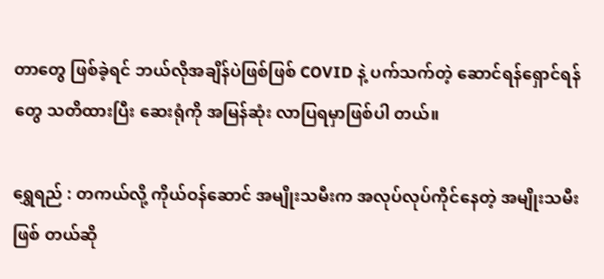တာတွေ ဖြစ်ခဲ့ရင် ဘယ်လိုအချိန်ပဲဖြစ်ဖြစ် COVID နဲ့ ပက်သက်တဲ့ ဆောင်ရန်ရှောင်ရန်တွေ သတိထားပြီး ဆေးရုံကို အမြန်ဆုံး လာပြရမှာဖြစ်ပါ တယ်။

ရွှေရည် : တကယ်လို့ ကိုယ်ဝန်ဆောင် အမျိုးသမီးက အလုပ်လုပ်ကိုင်နေတဲ့ အမျိုးသမီးဖြစ် တယ်ဆို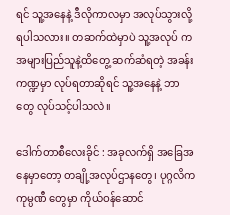ရင် သူ့အနေနဲ့ ဒီလိုကာလမှာ အလုပ်သွားလို့ရပါသလား။ တဆက်ထဲမှာပဲ သူ့အလုပ် က အများပြည်သူနဲ့ထိတွေ့ ဆက်ဆံရတဲ့ အခန်းကဏ္ဍမှာ လုပ်ရတာဆိုရင် သူ့အနေနဲ့ ဘာတွေ လုပ်သင့်ပါသလဲ။

ဒေါက်တာစီလေးခိုင် : အခုလက်ရှိ အခြေအနေမှာတော့ တချို့အလုပ်ဌာနတွေ၊ ပုဂ္ဂလိက ကုမ္ပဏီ တွေမှာ ကိုယ်ဝန်ဆောင်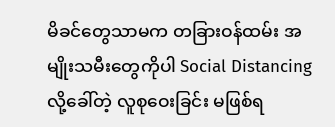မိခင်တွေသာမက တခြားဝန်ထမ်း အမျိုးသမီးတွေကိုပါ Social Distancing လို့ခေါ်တဲ့ လူစုဝေးခြင်း မဖြစ်ရ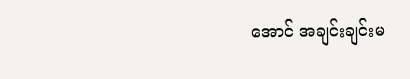အောင် အချင်းချင်းမ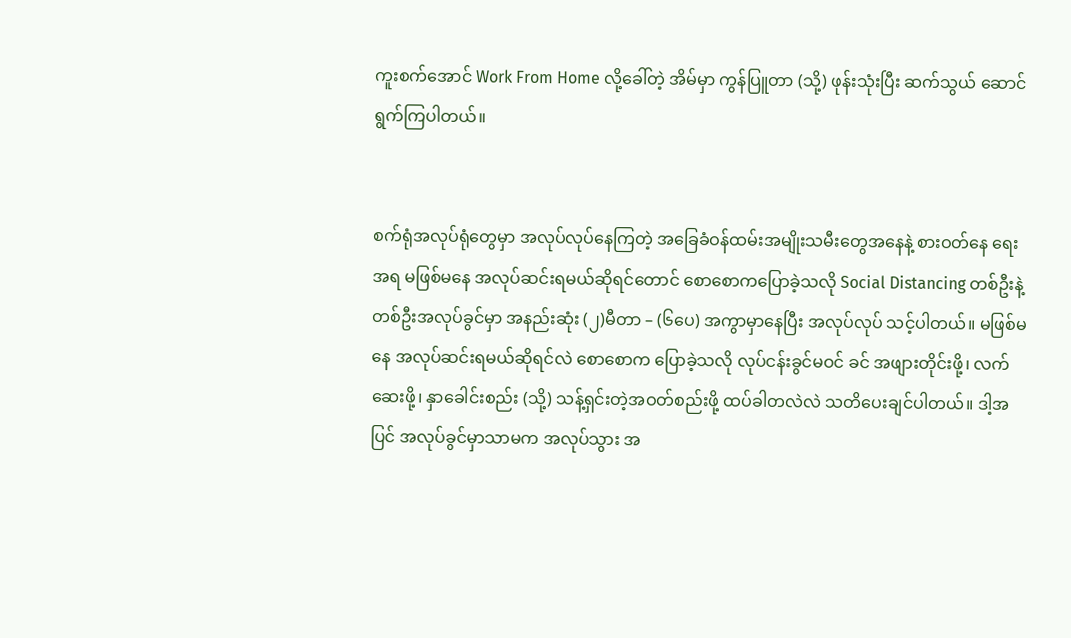ကူးစက်အောင် Work From Home လို့ခေါ်တဲ့ အိမ်မှာ ကွန်ပြူတာ (သို့) ဖုန်းသုံးပြီး ဆက်သွယ် ဆောင်ရွက်ကြပါတယ်။


စက်ရုံအလုပ်ရုံတွေမှာ အလုပ်လုပ်နေကြတဲ့ အခြေခံဝန်ထမ်းအမျိုးသမီးတွေအနေနဲ့ စားဝတ်နေ ရေးအရ မဖြစ်မနေ အလုပ်ဆင်းရမယ်ဆိုရင်တောင် စောစောကပြောခဲ့သလို Social Distancing တစ်ဦးနဲ့ တစ်ဦးအလုပ်ခွင်မှာ အနည်းဆုံး (၂)မီတာ – (၆ပေ) အကွာမှာနေပြီး အလုပ်လုပ် သင့်ပါတယ်။ မဖြစ်မနေ အလုပ်ဆင်းရမယ်ဆိုရင်လဲ စောစောက ပြောခဲ့သလို လုပ်ငန်းခွင်မဝင် ခင် အဖျားတိုင်းဖို့၊ လက်ဆေးဖို့၊ နှာခေါင်းစည်း (သို့) သန့်ရှင်းတဲ့အဝတ်စည်းဖို့ ထပ်ခါတလဲလဲ သတိပေးချင်ပါတယ်။ ဒါ့အပြင် အလုပ်ခွင်မှာသာမက အလုပ်သွား အ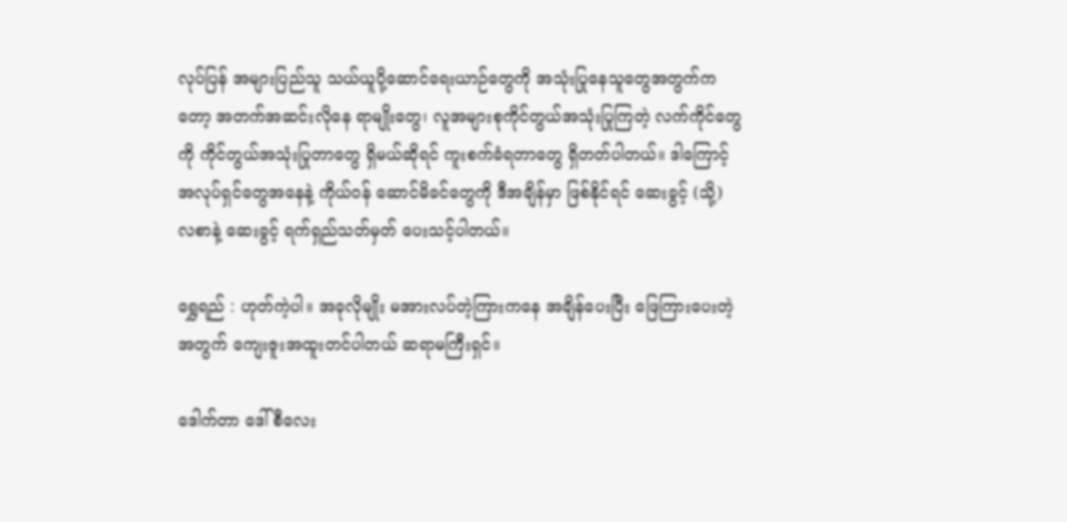လုပ်ပြန် အများပြည်သူ သယ်ယူပို့ဆောင်ရေးယာဉ်တွေကို အသုံးပြုနေသူတွေအတွက်ကတော့ အတက်အဆင်းလိုနေ ရာမျိုးတွေ၊ လူအများစုကိုင်တွယ်အသုံးပြုကြတဲ့ လက်ကိုင်တွေကို ကိုင်တွယ်အသုံးပြုတာတွေ ရှိမယ်ဆိုရင် ကူးစက်ခံရတာတွေ ရှိတတ်ပါတယ်။ ဒါကြောင့် အလုပ်ရှင်တွေအနေနဲ့ ကိုယ်ဝန် ဆောင်မိခင်တွေကို ဒီအချိန်မှာ ဖြစ်နိုင်ရင် ဆေးခွင့် (သို့) လစာနဲ့ ဆေးခွင့် ရက်ရှည်သတ်မှတ် ပေးသင့်ပါတယ်။

ရွှေရည် : ဟုတ်ကဲ့ပါ။ အခုလိုမျိုး မအားလပ်တဲ့ကြားကနေ အချိန်ပေးပြီး ဖြေကြားပေးတဲ့ အတွက် ကျေးဇူးအထူးတင်ပါတယ် ဆရာမကြီးရှင်။

ဒေါက်တာ ဒေါ်စီလေး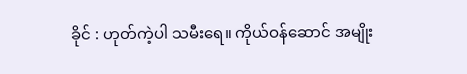ခိုင် : ဟုတ်ကဲ့ပါ သမီးရေ။ ကိုယ်ဝန်ဆောင် အမျိုး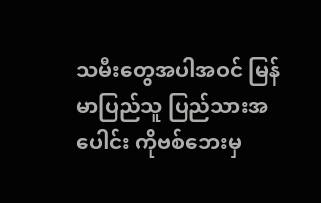သမီးတွေအပါအဝင် မြန်မာပြည်သူ ပြည်သားအပေါင်း ကိုဗစ်ဘေးမှ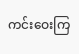ကင်းဝေးကြ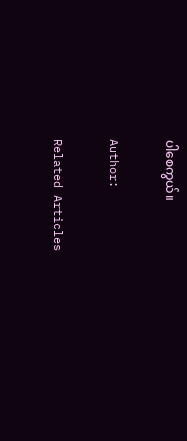ပါစေကွယ်။

Author:

Related Articles